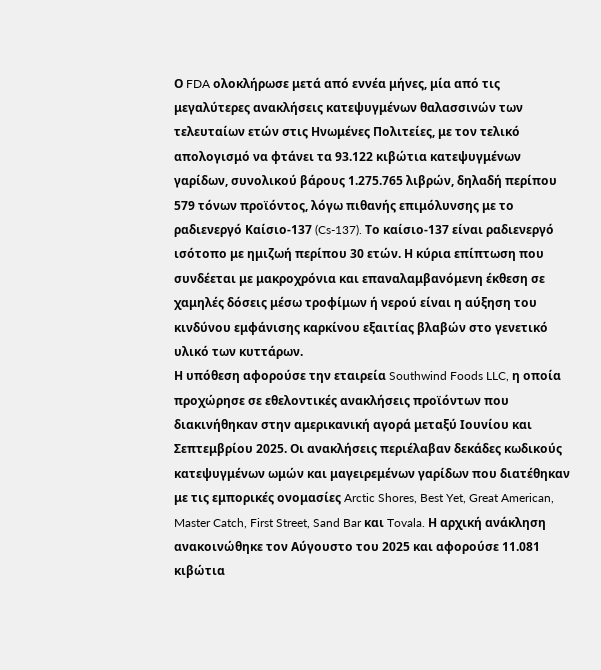Ο FDA ολοκλήρωσε μετά από εννέα μήνες, μία από τις μεγαλύτερες ανακλήσεις κατεψυγμένων θαλασσινών των τελευταίων ετών στις Ηνωμένες Πολιτείες, με τον τελικό απολογισμό να φτάνει τα 93.122 κιβώτια κατεψυγμένων γαρίδων, συνολικού βάρους 1.275.765 λιβρών, δηλαδή περίπου 579 τόνων προϊόντος, λόγω πιθανής επιμόλυνσης με το ραδιενεργό Καίσιο-137 (Cs-137). Το καίσιο-137 είναι ραδιενεργό ισότοπο με ημιζωή περίπου 30 ετών. Η κύρια επίπτωση που συνδέεται με μακροχρόνια και επαναλαμβανόμενη έκθεση σε χαμηλές δόσεις μέσω τροφίμων ή νερού είναι η αύξηση του κινδύνου εμφάνισης καρκίνου εξαιτίας βλαβών στο γενετικό υλικό των κυττάρων.
Η υπόθεση αφορούσε την εταιρεία Southwind Foods LLC, η οποία προχώρησε σε εθελοντικές ανακλήσεις προϊόντων που διακινήθηκαν στην αμερικανική αγορά μεταξύ Ιουνίου και Σεπτεμβρίου 2025. Οι ανακλήσεις περιέλαβαν δεκάδες κωδικούς κατεψυγμένων ωμών και μαγειρεμένων γαρίδων που διατέθηκαν με τις εμπορικές ονομασίες Arctic Shores, Best Yet, Great American, Master Catch, First Street, Sand Bar και Tovala. Η αρχική ανάκληση ανακοινώθηκε τον Αύγουστο του 2025 και αφορούσε 11.081 κιβώτια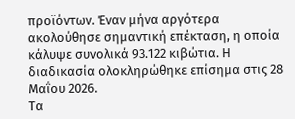προϊόντων. Έναν μήνα αργότερα ακολούθησε σημαντική επέκταση, η οποία κάλυψε συνολικά 93.122 κιβώτια. Η διαδικασία ολοκληρώθηκε επίσημα στις 28 Μαΐου 2026.
Τα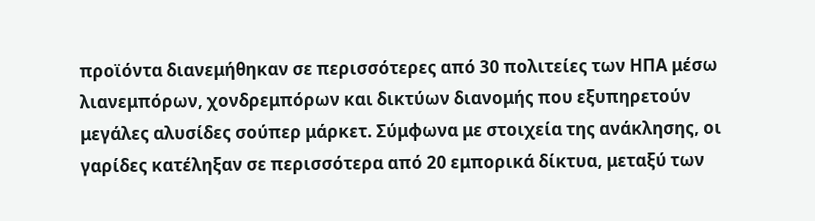προϊόντα διανεμήθηκαν σε περισσότερες από 30 πολιτείες των ΗΠΑ μέσω λιανεμπόρων, χονδρεμπόρων και δικτύων διανομής που εξυπηρετούν μεγάλες αλυσίδες σούπερ μάρκετ. Σύμφωνα με στοιχεία της ανάκλησης, οι γαρίδες κατέληξαν σε περισσότερα από 20 εμπορικά δίκτυα, μεταξύ των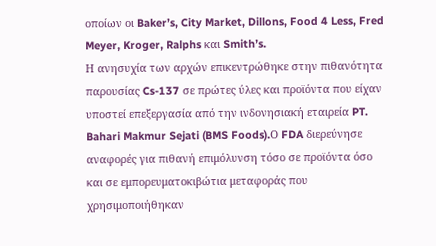οποίων οι Baker’s, City Market, Dillons, Food 4 Less, Fred Meyer, Kroger, Ralphs και Smith’s.
Η ανησυχία των αρχών επικεντρώθηκε στην πιθανότητα παρουσίας Cs-137 σε πρώτες ύλες και προϊόντα που είχαν υποστεί επεξεργασία από την ινδονησιακή εταιρεία PT. Bahari Makmur Sejati (BMS Foods).Ο FDA διερεύνησε αναφορές για πιθανή επιμόλυνση τόσο σε προϊόντα όσο και σε εμπορευματοκιβώτια μεταφοράς που χρησιμοποιήθηκαν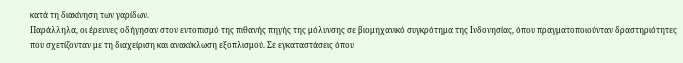κατά τη διακίνηση των γαρίδων.
Παράλληλα, οι έρευνες οδήγησαν στον εντοπισμό της πιθανής πηγής της μόλυνσης σε βιομηχανικό συγκρότημα της Ινδονησίας, όπου πραγματοποιούνταν δραστηριότητες που σχετίζονταν με τη διαχείριση και ανακύκλωση εξοπλισμού. Σε εγκαταστάσεις όπου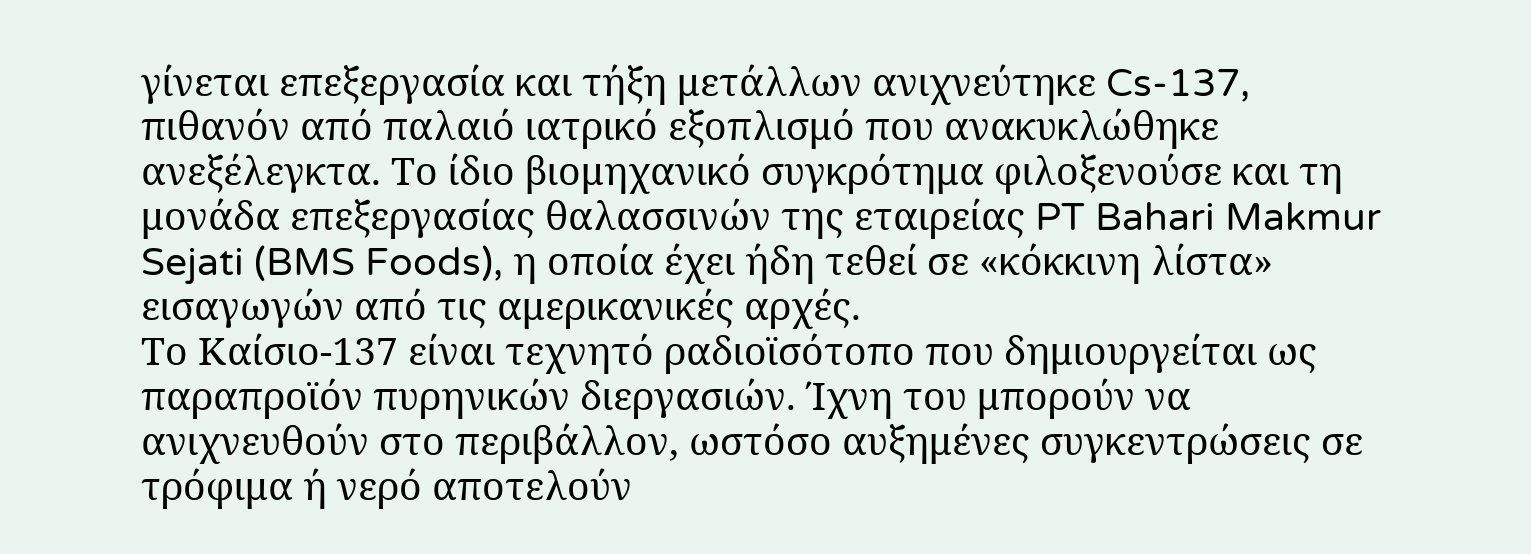γίνεται επεξεργασία και τήξη μετάλλων ανιχνεύτηκε Cs-137, πιθανόν από παλαιό ιατρικό εξοπλισμό που ανακυκλώθηκε ανεξέλεγκτα. Το ίδιο βιομηχανικό συγκρότημα φιλοξενούσε και τη μονάδα επεξεργασίας θαλασσινών της εταιρείας PT Bahari Makmur Sejati (BMS Foods), η οποία έχει ήδη τεθεί σε «κόκκινη λίστα» εισαγωγών από τις αμερικανικές αρχές.
Το Καίσιο-137 είναι τεχνητό ραδιοϊσότοπο που δημιουργείται ως παραπροϊόν πυρηνικών διεργασιών. Ίχνη του μπορούν να ανιχνευθούν στο περιβάλλον, ωστόσο αυξημένες συγκεντρώσεις σε τρόφιμα ή νερό αποτελούν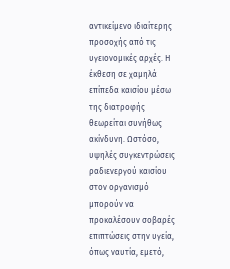αντικείμενο ιδιαίτερης προσοχής από τις υγειονομικές αρχές. Η έκθεση σε χαμηλά επίπεδα καισίου μέσω της διατροφής θεωρείται συνήθως ακίνδυνη. Ωστόσο, υψηλές συγκεντρώσεις ραδιενεργού καισίου στον οργανισμό μπορούν να προκαλέσουν σοβαρές επιπτώσεις στην υγεία, όπως ναυτία, εμετό,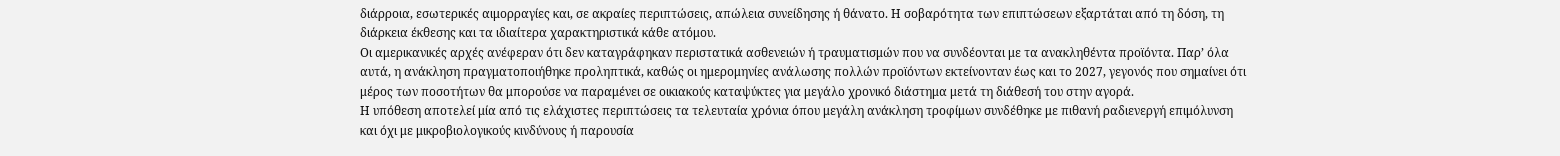διάρροια, εσωτερικές αιμορραγίες και, σε ακραίες περιπτώσεις, απώλεια συνείδησης ή θάνατο. Η σοβαρότητα των επιπτώσεων εξαρτάται από τη δόση, τη διάρκεια έκθεσης και τα ιδιαίτερα χαρακτηριστικά κάθε ατόμου.
Οι αμερικανικές αρχές ανέφεραν ότι δεν καταγράφηκαν περιστατικά ασθενειών ή τραυματισμών που να συνδέονται με τα ανακληθέντα προϊόντα. Παρ’ όλα αυτά, η ανάκληση πραγματοποιήθηκε προληπτικά, καθώς οι ημερομηνίες ανάλωσης πολλών προϊόντων εκτείνονταν έως και το 2027, γεγονός που σημαίνει ότι μέρος των ποσοτήτων θα μπορούσε να παραμένει σε οικιακούς καταψύκτες για μεγάλο χρονικό διάστημα μετά τη διάθεσή του στην αγορά.
Η υπόθεση αποτελεί μία από τις ελάχιστες περιπτώσεις τα τελευταία χρόνια όπου μεγάλη ανάκληση τροφίμων συνδέθηκε με πιθανή ραδιενεργή επιμόλυνση και όχι με μικροβιολογικούς κινδύνους ή παρουσία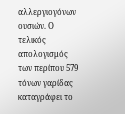αλλεργιογόνων ουσιών. Ο τελικός απολογισμός των περίπου 579 τόνων γαρίδας καταγράφει το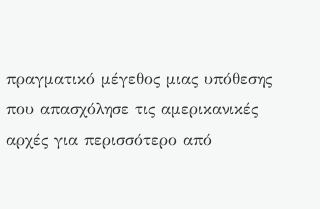πραγματικό μέγεθος μιας υπόθεσης που απασχόλησε τις αμερικανικές αρχές για περισσότερο από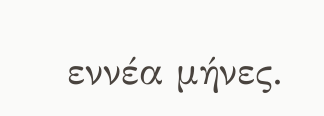εννέα μήνες.